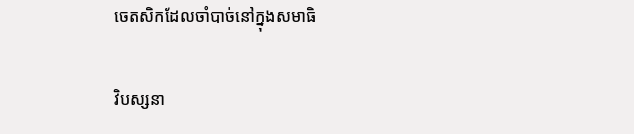ចេតសិកដែលចាំបាច់នៅក្នុងសមាធិ

វិបស្សនា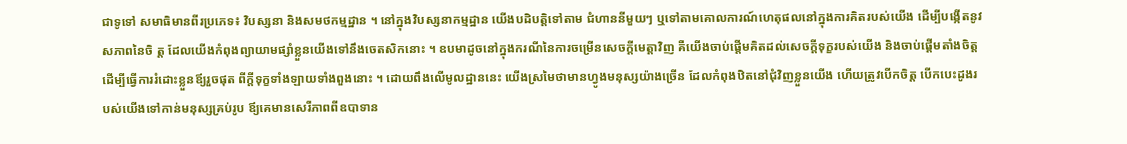ជាទូទៅ សមាធិមានពីរប្រភេទ៖ វិបស្សនា និងសមថកម្មដ្ឋាន ។ នៅក្នុងវិបស្សនាកម្មដ្ឋាន យើងបដិបត្តិទៅតាម ជំហាននីមួយៗ ឬទៅតាមគោលការណ៍ហេតុផលនៅក្នុងការគិតរបស់យើង ដើម្បីបង្កើតនូវសភាពនៃចិ ត្ត ដែលយើងកំពុងព្យាយាមផ្សាំខ្លួនយើងទៅនឹងចេតសិកនោះ ។ ឧបមាដូចនៅក្នុងករណីនៃការចម្រើនសេចក្តីមេត្តាវិញ គឺយើងចាប់ផ្តើមគិតដល់សេចក្តីទុក្ខរបស់យើង និងចាប់ផ្តើមតាំងចិត្តដើម្បីធ្វើការរំដោះខ្លួនឪ្យរួចផុត ពីក្តីទុក្ខទាំងឡាយទាំងពួងនោះ ។ ដោយពឹងលើមូលដ្ឋាននេះ យើងស្រមៃថាមានហ្វូងមនុស្សយ៉ាងច្រើន ដែលកំពុងឋិតនៅជុំវិញខ្លួនយើង ហើយត្រូវបើកចិត្ត បើកបេះដូងរបស់យើងទៅកាន់មនុស្សគ្រប់រូប ឪ្យគេមានសេរីភាពពីឧបាទាន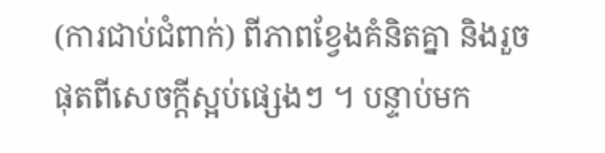(ការជាប់ជំពាក់) ពីភាពខ្វែងគំនិតគ្នា និងរួចផុតពីសេចក្តីស្អប់ផ្សេងៗ ។ បន្ទាប់មក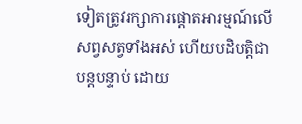ទៀតត្រូវរក្សាការផ្តោតអារម្មណ៍លើសព្វសត្វទាំងអស់ ហើយបដិបត្តិជាបន្តបន្ទាប់ ដោយ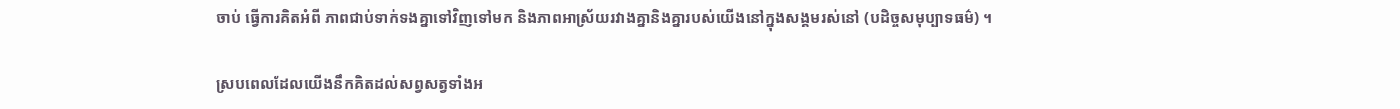ចាប់ ធ្វើការគិតអំពី ភាពជាប់ទាក់ទងគ្នាទៅវិញទៅមក និងភាពអាស្រ័យរវាងគ្នានិងគ្នារបស់យើងនៅក្នុងសង្គមរស់នៅ (បដិច្ចសមុប្បាទធម៌) ។

ស្របពេលដែលយើងនឹកគិតដល់សព្វសត្វទាំងអ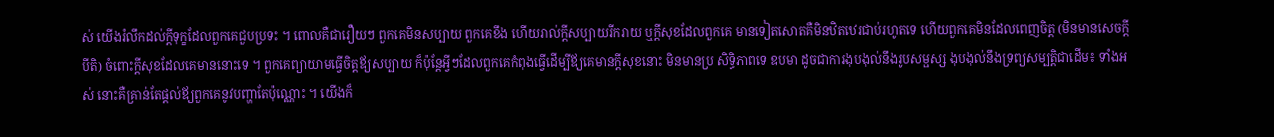ស់ យើងរំលឹកដល់ក្តីទុក្ខដែលពួកគេជួបប្រទះ ។ ពោលគឺជារឿយៗ ពួកគេមិនសប្បាយ ពួកគេខឹង ហើយរាល់ក្តីសប្បាយរីករាយ ឬក្តីសុខដែលពួកគេ មានទៀតសោតគឺមិនឋិតឋេរជាប់រហូតទេ ហើយពួកគេមិនដែលពេញចិត្ត (មិនមានសេចក្តីបីតិ) ចំពោះក្តីសុខដែលគេមាននោះទេ ។ ពួកគេព្យាយាមធ្វើចិត្តឪ្យសប្បាយ ក៏ប៉ុន្តែអ្វីៗដែលពួកគេកំពុងធ្វើដើម្បីឪ្យគេមានក្តីសុខនោះ មិនមានប្រ សិទ្ធិភាពទេ ឧបមា ដូចជាការងុបងុល់នឹងរូបសម្ផស្ស ងុបងុល់នឹងទ្រព្យសម្បត្តិជាដើម៖ ទាំងអស់ នោះគឺគ្រាន់តែផ្តល់ឪ្យពួកគេនូវបញ្ហាតែប៉ុណ្ណោះ ។ យើងក៏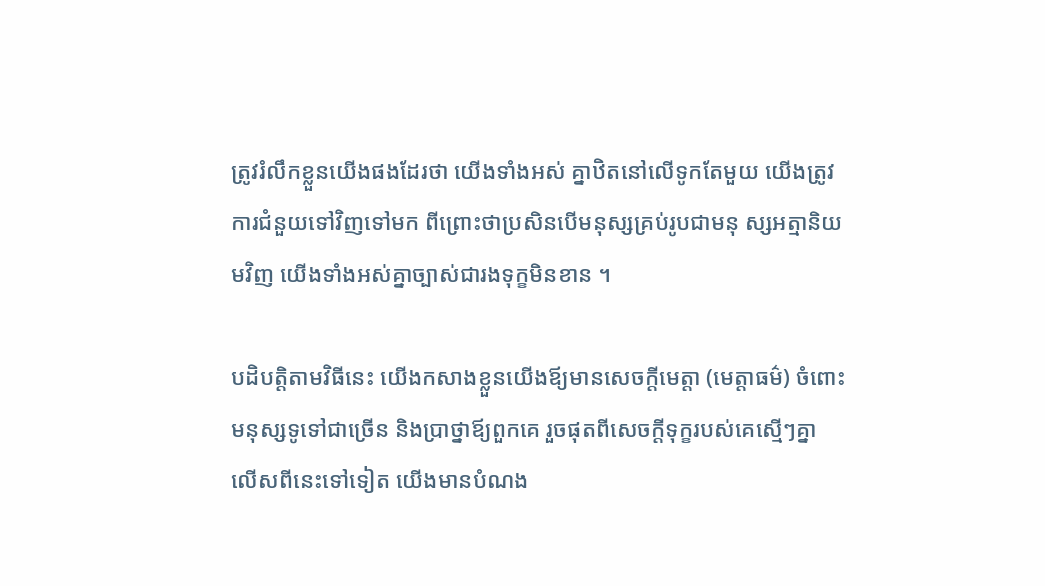ត្រូវរំលឹកខ្លួនយើងផងដែរថា យើងទាំងអស់ គ្នាឋិតនៅលើទូកតែមួយ យើងត្រូវការជំនួយទៅវិញទៅមក ពីព្រោះថាប្រសិនបើមនុស្សគ្រប់រូបជាមនុ ស្សអត្មានិយមវិញ យើងទាំងអស់គ្នាច្បាស់ជារងទុក្ខមិនខាន ។

បដិបត្តិតាមវិធីនេះ យើងកសាងខ្លួនយើងឪ្យមានសេចក្តីមេត្តា (មេត្តាធម៌) ចំពោះមនុស្សទូទៅជាច្រើន និងប្រាថ្នាឪ្យពួកគេ រួចផុតពីសេចក្តីទុក្ខរបស់គេស្មើៗគ្នា លើសពីនេះទៅទៀត យើងមានបំណង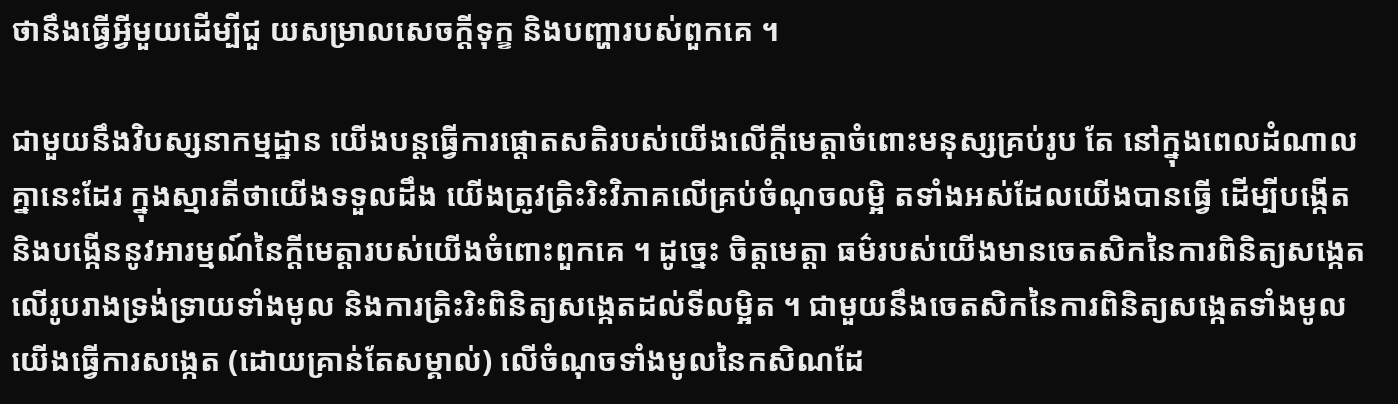ថានឹងធ្វើអ្វីមួយដើម្បីជួ យសម្រាលសេចក្តីទុក្ខ និងបញ្ហារបស់ពួកគេ ។

ជាមួយនឹងវិបស្សនាកម្មដ្ឋាន យើងបន្តធ្វើការផ្តោតសតិរបស់យើងលើក្តីមេត្តាចំពោះមនុស្សគ្រប់រូប តែ នៅក្នុងពេលដំណាលគ្នានេះដែរ ក្នុងស្មារតីថាយើងទទួលដឹង យើងត្រូវត្រិះរិះវិភាគលើគ្រប់ចំណុចលម្អិ តទាំងអស់ដែលយើងបានធ្វើ ដើម្បីបង្កើតនិងបង្កើននូវអារម្មណ៍នៃក្តីមេត្តារបស់យើងចំពោះពួកគេ ។ ដូច្នេះ ចិត្តមេត្តា ធម៌របស់យើងមានចេតសិកនៃការពិនិត្យសង្កេត លើរូបរាងទ្រង់ទ្រាយទាំងមូល និងការត្រិះរិះពិនិត្យសង្កេតដល់ទីលម្អិត ។ ជាមួយនឹងចេតសិកនៃការពិនិត្យសង្កេតទាំងមូល យើងធ្វើការសង្កេត (ដោយគ្រាន់តែសម្គាល់) លើចំណុចទាំងមូលនៃកសិណដែ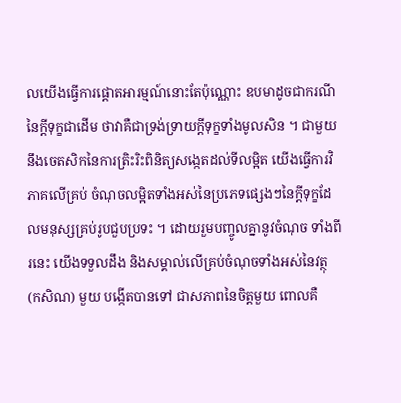លយើងធ្វើការផ្តោតអារម្មណ៍នោះតែប៉ុណ្ណោះ ឧបមាដូចជាករណីនៃក្តីទុក្ខជាដើម ថាវាគឺជាទ្រង់ទ្រាយក្តីទុក្ខទាំងមូលសិន ។ ជាមួយនឹងចេតសិកនៃការត្រិះរិះពិនិត្យសង្កេតដល់ទីលម្អិត យើងធ្វើការវិភាគលើគ្រប់ ចំណុចលម្អិតទាំងអស់នៃប្រភេទផ្សេងៗនៃក្តីទុក្ខដែលមនុស្សគ្រប់រូបជួបប្រទះ ។ ដោយរួមបញ្ចូលគ្នានូវចំណុច ទាំងពីរនេះ យើងទទួលដឹង និងសម្គាល់លើគ្រប់ចំណុចទាំងអស់នៃវត្ថុ (កសិណ) មួយ បង្កើតបានទៅ ជាសភាពនៃចិត្តមួយ ពោលគឺ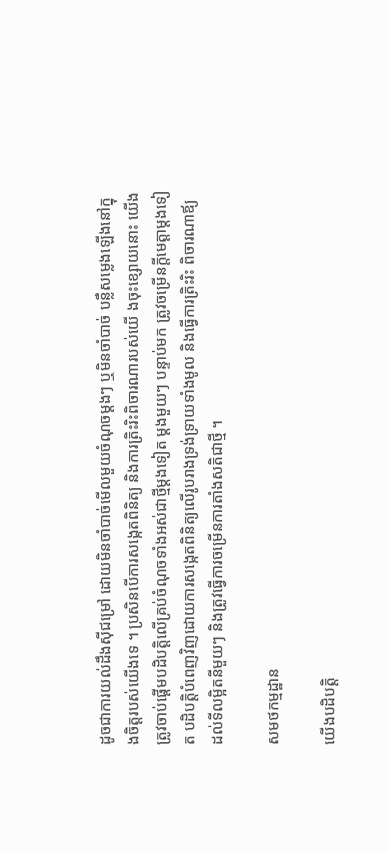ដូចជាការយល់ដឹងសុីជម្រៅ ដោយមិនចាំបាច់មើលមួយចំណុចម្តងៗ ឬមិនចាំបាច់ បន្លឺសម្លេងឡើងនៅក្នុងចិត្តរបស់យើងទេ ។ ប្រសិនបើការសង្កេតពិនិត្យ និងការត្រិះរិះពិចារណារបស់យើ ងចុះខ្សោយនោះ យើងត្រូវចាប់ផ្តើមបដិបតិ្តលើគ្រប់ចំណុចទាំងអស់ជាថ្មីម្តងទៀត ម្តងមួយៗ បន្ទាប់មក ត្រូវចម្រើនក្តីមេត្តាម្តងទៀត បដិបត្តិបំពេញវិញដោយការសង្កេតពិនិត្យលើរូបរាងទ្រង់ទ្រាយទាំងមូល និងធ្វើការត្រិះរិះ ពិចារណាឪ្យដល់ទីលម្អិតនីមួយៗ និងត្រូវធ្វើការចម្រើនការតាំងសតិជាថ្មី ។

សមថកម្មដ្ឋាន

យើងបដិបត្តិ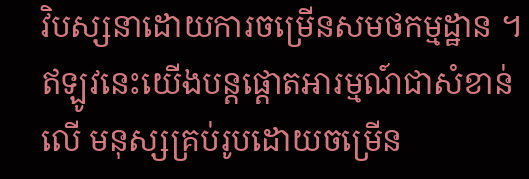វិបស្សនាដោយការចម្រើនសមថកម្មដ្ឋាន ។ ឥឡូវនេះយើងបន្តផ្តោតអារម្មណ៍ជាសំខាន់លើ មនុស្សគ្រប់រូបដោយចម្រើន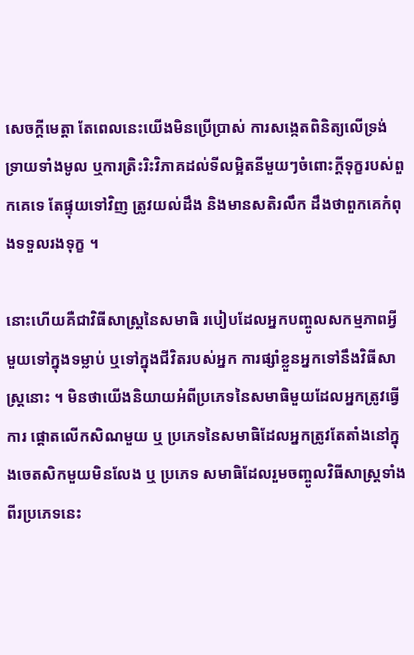សេចក្តីមេត្តា តែពេលនេះយើងមិនប្រើប្រាស់ ការសង្កេតពិនិត្យលើទ្រង់ទ្រាយទាំងមូល ឬការត្រិះរិះវិភាគដល់ទីលម្អិតនីមួយៗចំពោះក្តីទុក្ខរបស់ពួកគេទេ តែផ្ទុយទៅវិញ ត្រូវយល់ដឹង និងមានសតិរលឹក ដឹងថាពួកគេកំពុងទទួលរងទុក្ខ ។

នោះហើយគឺជាវិធីសាស្រ្តនៃសមាធិ របៀបដែលអ្នកបញ្ចូលសកម្មភាពអ្វីមួយទៅក្នុងទម្លាប់ ឬទៅក្នុងជីវិតរបស់អ្នក ការផ្សាំខ្លួនអ្នកទៅនឹងវិធីសាស្រ្តនោះ ។ មិនថាយើងនិយាយអំពីប្រភេទនៃសមាធិមួយដែលអ្នកត្រូវធ្វើការ ផ្តោតលើកសិណមួយ ឬ ប្រភេទនៃសមាធិដែលអ្នកត្រូវតែតាំងនៅក្នុងចេតសិកមួយមិនលែង ឬ ប្រភេទ សមាធិដែលរួមចញ្ចូលវិធីសាស្រ្តទាំងពីរប្រភេទនេះ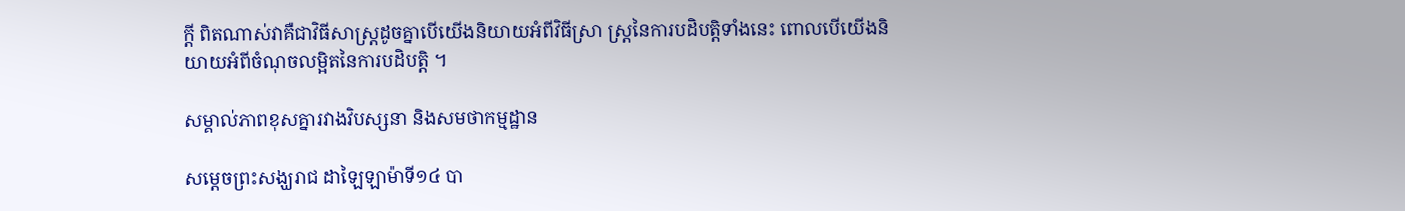ក្តី ពិតណាស់វាគឺជាវិធីសាស្រ្តដូចគ្នាបើយើងនិយាយអំពីវិធីសា្រ ស្រ្តនៃការបដិបត្តិទាំងនេះ ពោលបើយើងនិយាយអំពីចំណុចលម្អិតនៃការបដិបត្តិ ។

សម្គាល់ភាពខុសគ្នារវាងវិបស្សនា និងសមថាកម្មដ្ឋាន

សម្តេចព្រះសង្ឃរាជ ដាឡៃឡាម៉ាទី១៤ បា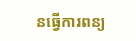នធ្វើការពន្យ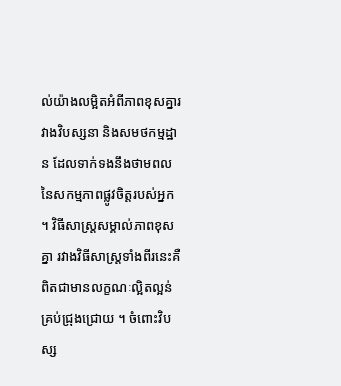ល់យ៉ាងលម្អិតអំពីភាពខុសគ្នារវាងវិបស្សនា និងសមថកម្មដ្ឋាន ដែលទាក់ទងនឹងថាមពលនៃសកម្មភាពផ្លូវចិត្តរបស់អ្នក ។ វិធីសាស្រ្តសម្គាល់ភាពខុសគ្នា រវាងវិធីសាស្រ្តទាំងពីរនេះគឺពិតជាមានលក្ខណៈល្អិតល្អន់គ្រប់ជ្រុងជ្រោយ ។ ចំពោះវិបស្ស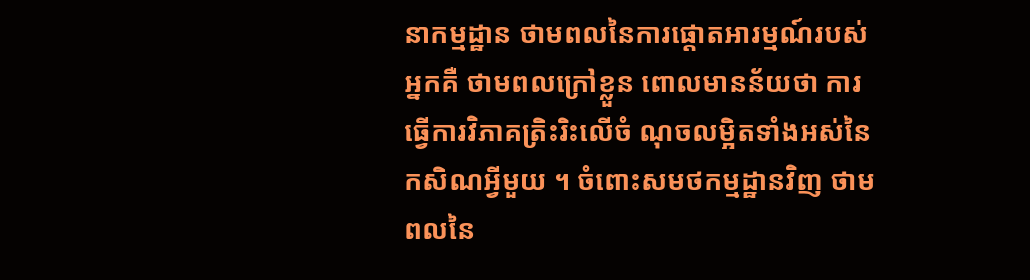នាកម្មដ្ឋាន ថាមពលនៃការផ្តោតអារម្មណ៍របស់អ្នកគឺ ថាមពលក្រៅខ្លួន ពោលមានន័យថា ការធ្វើការវិភាគត្រិះរិះលើចំ ណុចលម្អិតទាំងអស់នៃកសិណអ្វីមួយ ។ ចំពោះសមថកម្មដ្ឋានវិញ ថាមពលនៃ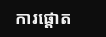ការផ្តោត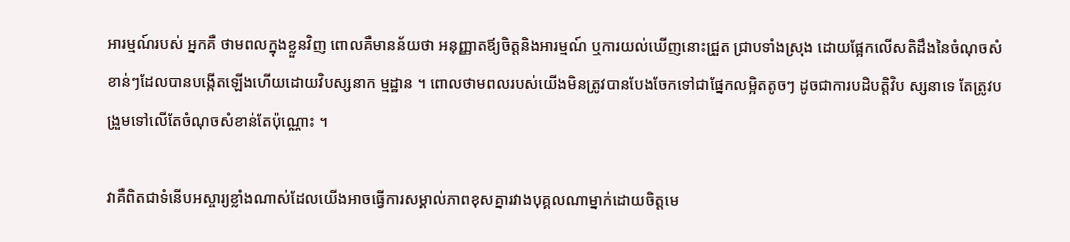អារម្មណ៍របស់ អ្នកគឺ ថាមពលក្នុងខ្លួនវិញ ពោលគឺមានន័យថា អនុញ្ញាតឪ្យចិត្តនិងអារម្មណ៍ ឬការយល់ឃើញនោះជ្រួត ជ្រាបទាំងស្រុង ដោយផ្អែកលើសតិដឹងនៃចំណុចសំខាន់ៗដែលបានបង្កើតឡើងហើយដោយវិបស្សនាក ម្មដ្ឋាន ។ ពោលថាមពលរបស់យើងមិនត្រូវបានបែងចែកទៅជាផ្នែកលម្អិតតូចៗ ដូចជាការបដិបត្តិវិប ស្សនាទេ តែត្រូវបង្រួមទៅលើតែចំណុចសំខាន់តែប៉ុណ្ណោះ ។

វាគឺពិតជាទំនើបអស្ចារ្យខ្លាំងណាស់ដែលយើងអាចធ្វើការសម្គាល់ភាពខុសគ្នារវាងបុគ្គលណាម្នាក់ដោយចិត្តមេ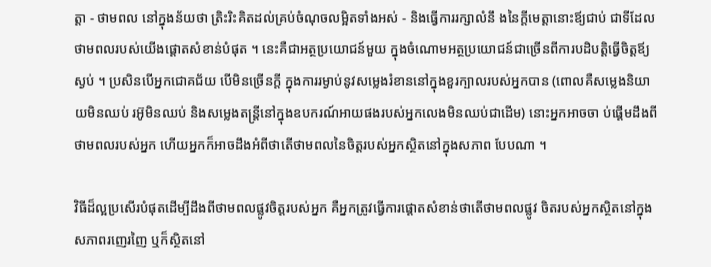ត្តា - ថាមពល នៅក្នុងន័យថា ត្រិះរិះគិតដល់គ្រប់ចំណុចលម្អិតទាំងអស់ - និងធ្វើការរក្សាលំនឹ ងនៃក្តីមេត្តានោះឪ្យជាប់ ជាទីដែលថាមពលរបស់យើងផ្តោតសំខាន់បំផុត ។ នេះគឺជាអត្ថប្រយោជន៍មួយ ក្នុងចំណោមអត្ថប្រយោជន៍ជាច្រើនពីការបដិបត្តិធ្វើចិត្តឪ្យស្ងប់ ។ ប្រសិនបើអ្នកជោគជ័យ បើមិនច្រើនក្តី ក្នុងការរម្ងាប់នូវសម្លេងរំខាននៅក្នុងខួរក្បាលរបស់អ្នកបាន (ពោលគឺសម្លេងនិយាយមិនឈប់ រអ៊ូមិនឈប់ និងសម្លេងតន្រ្តីនៅក្នុងឧបករណ៍អាយផងរបស់អ្នកលេងមិនឈប់ជាដើម) នោះអ្នកអាចចា ប់ផ្តើមដឹងពីថាមពលរបស់អ្នក ហើយអ្នកក៏អាចដឹងអំពីថាតើថាមពលនៃចិត្តរបស់អ្នកស្ថិតនៅក្នុងសភាព បែបណា ។

វិធីដ៏ល្អប្រសើរបំផុតដើម្បីដឹងពីថាមពលផ្លូវចិត្តរបស់អ្នក គឺអ្នកត្រូវធ្វើការផ្តោតសំខាន់ថាតើថាមពលផ្លូវ ចិតរបស់អ្នកស្ថិតនៅក្នុងសភាពរញេរញៃ ឬក៏ស្ថិតនៅ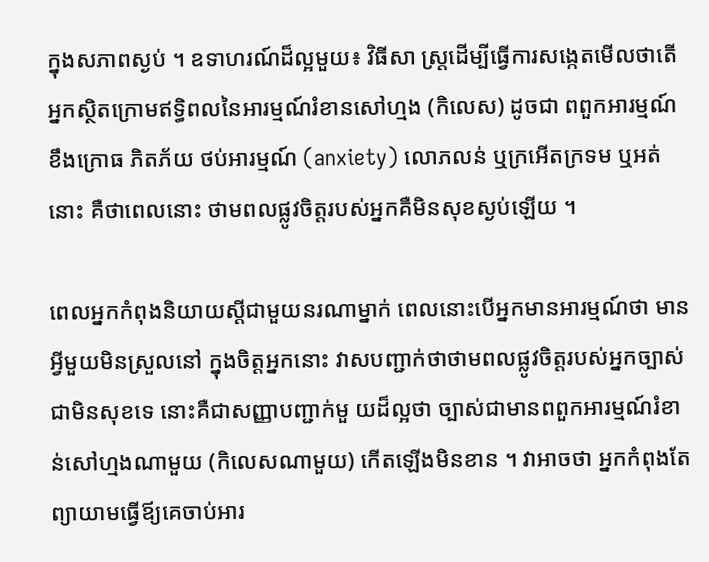ក្នុងសភាពស្ងប់ ។ ឧទាហរណ៍ដ៏ល្អមួយ៖ វិធីសា ស្រ្តដើម្បីធ្វើការសង្កេតមើលថាតើអ្នកស្ថិតក្រោមឥទ្ធិពលនៃអារម្មណ៍រំខានសៅហ្មង (កិលេស) ដូចជា ពពួកអារម្មណ៍ ខឹងក្រោធ ភិតភ័យ ថប់អារម្មណ៍ (anxiety) លោភលន់ ឬក្រអើតក្រទម ឬអត់នោះ គឺថាពេលនោះ ថាមពលផ្លូវចិត្តរបស់អ្នកគឺមិនសុខស្ងប់ឡើយ ។

ពេលអ្នកកំពុងនិយាយស្តីជាមួយនរណាម្នាក់ ពេលនោះបើអ្នកមានអារម្មណ៍ថា មានអ្វីមួយមិនស្រួលនៅ ក្នុងចិត្តអ្នកនោះ វាសបញ្ជាក់ថាថាមពលផ្លូវចិត្តរបស់អ្នកច្បាស់ជាមិនសុខទេ នោះគឺជាសញ្ញាបញ្ជាក់មួ យដ៏ល្អថា ច្បាស់ជាមានពពួកអារម្មណ៍រំខាន់សៅហ្មងណាមួយ (កិលេសណាមួយ) កើតឡើងមិនខាន ។ វាអាចថា អ្នកកំពុងតែព្យាយាមធ្វើឪ្យគេចាប់អារ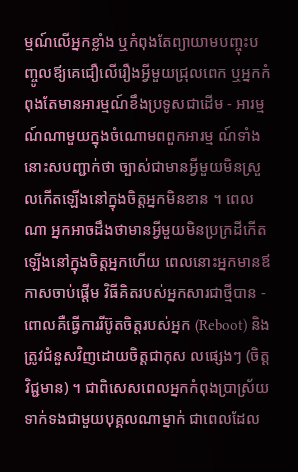ម្មណ៍លើអ្នកខ្លាំង ឬកំពុងតែព្យាយាមបញ្ចុះបញ្ចូលឪ្យគេជឿលើរឿងអ្វីមួយជ្រុលពេក ឬអ្នកកំពុងតែមានអារម្មណ៍ខឹងប្រទូសជាដើម - អារម្មណ៍ណាមួយក្នុងចំណោមពពួកអារម្ម ណ៍ទាំងនោះសបញ្ជាក់ថា ច្បាស់ជាមានអ្វីមួយមិនស្រួលកើតឡើងនៅក្នុងចិត្តអ្នកមិនខាន ។ ពេលណា អ្នកអាចដឹងថាមានអ្វីមួយមិនប្រក្រដីកើតឡើងនៅក្នុងចិត្តអ្នកហើយ ពេលនោះអ្នកមានឪកាសចាប់ផ្តើម វិធីគិតរបស់អ្នកសារជាថ្មីបាន - ពោលគឺធ្វើការរីប៊ូតចិត្តរបស់អ្នក (Reboot) និងត្រូវជំនួសវិញដោយចិត្តជាកុស លផ្សេងៗ (ចិត្តវិជ្ជមាន) ។ ជាពិសេសពេលអ្នកកំពុងប្រាស្រ័យទាក់ទងជាមួយបុគ្គលណាម្នាក់ ជាពេលដែល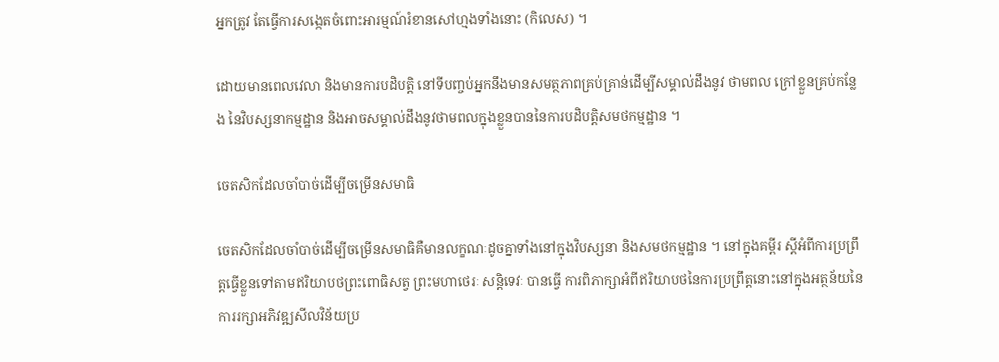អ្នកត្រូវ តែធ្វើការសង្កេតចំពោះអារម្មណ៍រំខានសៅហ្មងទាំងនោះ (កិលេស) ។

ដោយមានពេលវេលា និងមានការបដិបត្តិ នៅទីបញ្ចប់អ្នកនឹងមានសមត្ថភាពគ្រប់គ្រាន់ដើម្បីសម្គាល់ដឹងនូវ ថាមពល ក្រៅខ្លួនគ្រប់កន្លែង នៃវិបស្សនាកម្មដ្ឋាន និងអាចសម្គាល់ដឹងនូវថាមពលក្នុងខ្លួនបាននៃការបដិបត្តិសមថកម្មដ្ឋាន ។

ចេតសិកដែលចាំបាច់ដើម្បីចម្រើនសមាធិ

ចេតសិកដែលចាំបាច់ដើម្បីចម្រើនសមាធិគឺមានលក្ខណៈដូចគ្នាទាំងនៅក្នុងវិបស្សនា និងសមថកម្មដ្ឋាន ។ នៅក្នុងគម្ពីរ ស្តីអំពីការប្រព្រឹត្តធ្វើខ្លួនទៅតាមឥរិយាបថព្រះពោធិសត្វ ព្រះមហាថេរៈ សន្តិទេវៈ បានធ្វើ ការពិភាក្សាអំពីឥរិយាបថនៃការប្រព្រឹត្តនោះនៅក្នុងអត្ថន័យនៃការរក្សាអភិវឌ្ឍសីលវិន័យប្រ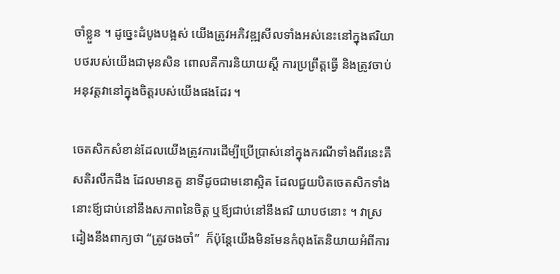ចាំខ្លួន ។ ដូច្នេះដំបូងបង្អស់ យើងត្រូវអភិវឌ្ឍសីលទាំងអស់នេះនៅក្នុងឥរិយាបថរបស់យើងជាមុនសិន ពោលគឺការនិយាយស្តី ការប្រព្រឹត្តធ្វើ និងត្រូវចាប់អនុវត្តវានៅក្នុងចិត្តរបស់យើងផងដែរ ។

ចេតសិកសំខាន់ដែលយើងត្រូវការដើម្បីប្រើប្រាស់នៅក្នុងករណីទាំងពីរនេះគឺ សតិរលឹកដឹង ដែលមានតួ នាទីដូចជាមនោស្អិត ដែលជួយបិតចេតសិកទាំងនោះឪ្យជាប់នៅនឹងសភាពនៃចិត្ត ឬឪ្យជាប់នៅនឹងឥរិ យាបថនោះ ។ វាស្រដៀងនឹងពាក្យថា “ត្រូវចងចាំ”  ក៏ប៉ុន្តែយើងមិនមែនកំពុងតែនិយាយអំពីការ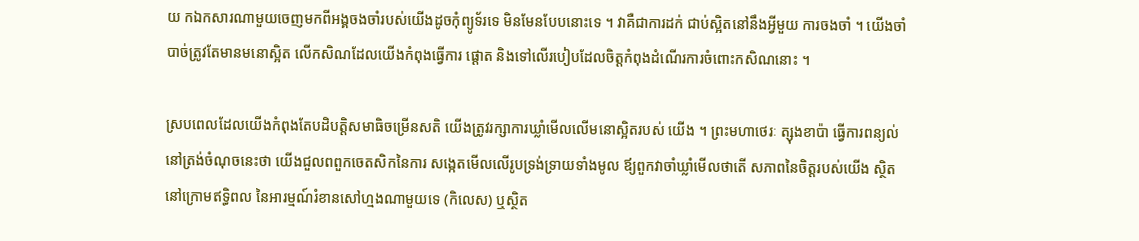យ កឯកសារណាមួយចេញមកពីអង្គចងចាំរបស់យើងដូចកុំព្យូទ័រទេ មិនមែនបែបនោះទេ ។ វាគឺជាការដក់ ជាប់ស្អិតនៅនឹងអ្វីមួយ ការចងចាំ ។ យើងចាំបាច់ត្រូវតែមានមនោស្អិត លើកសិណដែលយើងកំពុងធ្វើការ ផ្តោត និងទៅលើរបៀបដែលចិត្តកំពុងដំណើរការចំពោះកសិណនោះ ។

ស្របពេលដែលយើងកំពុងតែបដិបត្តិសមាធិចម្រើនសតិ យើងត្រូវរក្សាការឃ្លាំមើលលើមនោស្អិតរបស់ យើង ។ ព្រះមហាថេរៈ ត្សុងខាប៉ា ធ្វើការពន្យល់នៅត្រង់ចំណុចនេះថា យើងជួលពពួកចេតសិកនៃការ សង្កេតមើលលើរូបទ្រង់ទ្រាយទាំងមូល ឪ្យពួកវាចាំឃ្លាំមើលថាតើ សភាពនៃចិត្តរបស់យើង ស្ថិតនៅក្រោមឥទ្ធិពល នៃអារម្មណ៍រំខានសៅហ្មងណាមួយទេ (កិលេស) ឬស្ថិត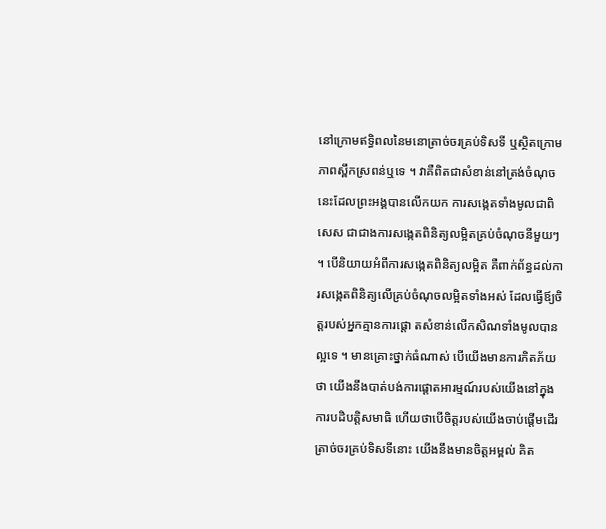នៅក្រោមឥទ្ធិពលនៃមនោត្រាច់ចរគ្រប់ទិសទី ឬស្ថិតក្រោមភាពស្ពឹកស្រពន់ឬទេ ។ វាគឺពិតជាសំខាន់នៅត្រង់ចំណុចនេះដែលព្រះអង្គបានលើកយក ការសង្កេតទាំងមូលជាពិសេស ជាជាងការសង្កេតពិនិត្យលម្អិតគ្រប់ចំណុចនីមួយៗ ។ បើនិយាយអំពីការសង្កេតពិនិត្យលម្អិត គឺពាក់ព័ន្ធដល់ការសង្កេតពិនិត្យលើគ្រប់ចំណុចលម្អិតទាំងអស់ ដែលធ្វើឪ្យចិត្តរបស់អ្នកគ្មានការផ្តោ តសំខាន់លើកសិណទាំងមូលបានល្អទេ ។ មានគ្រោះថ្នាក់ធំណាស់ បើយើងមានការភិតភ័យថា យើងនឹងបាត់បង់ការផ្តោតអារម្មណ៍របស់យើងនៅក្នុងការបដិបត្តិសមាធិ ហើយថាបើចិត្តរបស់យើងចាប់ផ្តើមដើរ ត្រាច់ចរគ្រប់ទិសទីនោះ យើងនឹងមានចិត្តអម្ពល់ គិត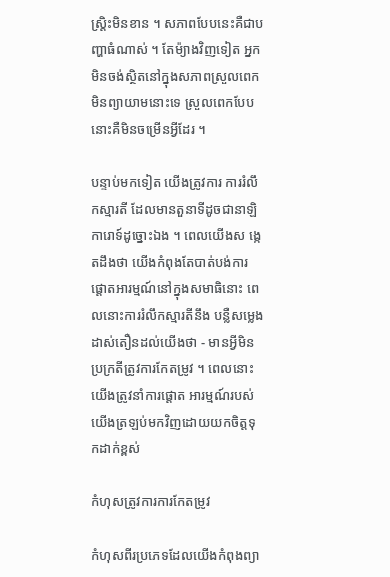ស្រ្តិះមិនខាន ។ សភាពបែបនេះគឺជាបញ្ហាធំណាស់ ។ តែម៉្យាងវិញទៀត អ្នកមិនចង់ស្ថិតនៅក្នុងសភាពស្រួលពេក មិនព្យាយាមនោះទេ ស្រួលពេកបែបនោះគឺមិនចម្រើនអ្វីដែរ ។

បន្ទាប់មកទៀត យើងត្រូវការ ការរំលឹកស្មារតី ដែលមានតួនាទីដូចជានាឡិការោទ៍ដូច្នោះឯង ។ ពេលយើងស ង្កេតដឹងថា យើងកំពុងតែបាត់បង់ការផ្តោតអារម្មណ៍នៅក្នុងសមាធិនោះ ពេលនោះការរំលឹកស្មារតីនឹង បន្លឺសម្លេងដាស់តឿនដល់យើងថា - មានអ្វីមិនប្រក្រតីត្រូវការកែតម្រូវ ។ ពេលនោះយើងត្រូវនាំការផ្តោត អារម្មណ៍របស់យើងត្រឡប់មកវិញដោយយកចិត្តទុកដាក់ខ្ពស់

កំហុសត្រូវការការកែតម្រូវ

កំហុសពីរប្រភេទដែលយើងកំពុងព្យា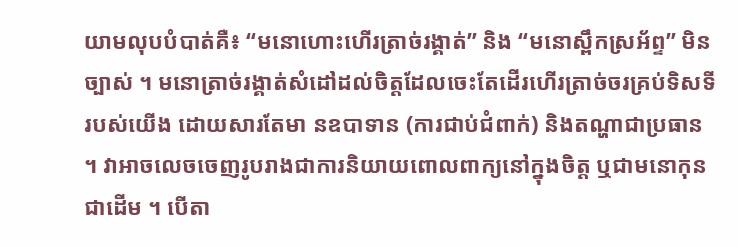យាមលុបបំបាត់គឺ៖ “មនោហោះហើរត្រាច់រង្គាត់” និង “មនោស្ពឹកស្រអ័ព្ទ” មិនច្បាស់ ។ មនោត្រាច់រង្គាត់សំដៅដល់ចិត្តដែលចេះតែដើរហើរត្រាច់ចរគ្រប់ទិសទីរបស់យើង ដោយសារតែមា នឧបាទាន (ការជាប់ជំពាក់) និងតណ្ហាជាប្រធាន ។ វាអាចលេចចេញរូបរាងជាការនិយាយពោលពាក្យនៅក្នុងចិត្ត ឬជាមនោកុនជាដើម ។ បើតា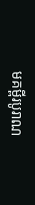មគម្ពីរបូរាណ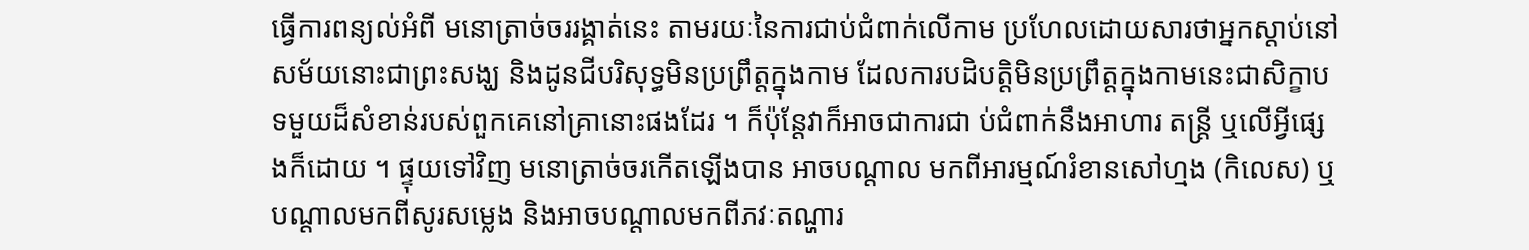ធ្វើការពន្យល់អំពី មនោត្រាច់ចររង្គាត់នេះ តាមរយៈនៃការជាប់ជំពាក់លើកាម ប្រហែលដោយសារថាអ្នកស្តាប់នៅសម័យនោះជាព្រះសង្ឃ និងដូនជីបរិសុទ្ធមិនប្រព្រឹត្តក្នុងកាម ដែលការបដិបត្តិមិនប្រព្រឹត្តក្នុងកាមនេះជាសិក្ខាបទមួយដ៏សំខាន់របស់ពួកគេនៅគ្រានោះផងដែរ ។ ក៏ប៉ុន្តែវាក៏អាចជាការជា ប់ជំពាក់នឹងអាហារ តន្រ្តី ឬលើអ្វីផ្សេងក៏ដោយ ។ ផ្ទុយទៅវិញ មនោត្រាច់ចរកើតឡើងបាន អាចបណ្តាល មកពីអារម្មណ៍រំខានសៅហ្មង (កិលេស) ឬបណ្តាលមកពីសូរសម្លេង និងអាចបណ្តាលមកពីភវៈតណ្ហារ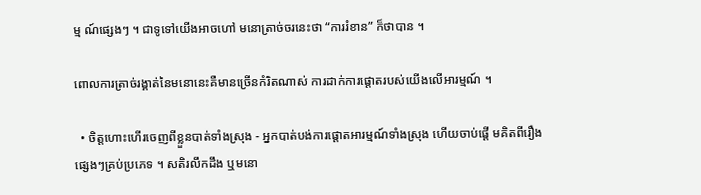ម្ម ណ៍ផ្សេងៗ ។ ជាទូទៅយើងអាចហៅ មនោត្រាច់ចរនេះថា “ការរំខាន” ក៏ថាបាន ។

ពោលការត្រាច់រង្គាត់នៃមនោនេះគឺមានច្រើនកំរិតណាស់ ការដាក់ការផ្តោតរបស់យើងលើអារម្មណ៍ ។

  • ចិត្តហោះហើរចេញពីខ្លួនបាត់ទាំងស្រុង - អ្នកបាត់បង់ការផ្តោតអារម្មណ៍ទាំងស្រុង ហើយចាប់ផ្តើ មគិតពីរឿងផ្សេងៗគ្រប់ប្រភេទ ។ សតិរលឹកដឹង ឬមនោ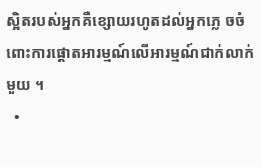ស្អិតរបស់អ្នកគឺខ្សោយរហូតដល់អ្នកភ្លេ ចចំពោះការផ្តោតអារម្មណ៍លើអារម្មណ៍ជាក់លាក់មួយ ។
  •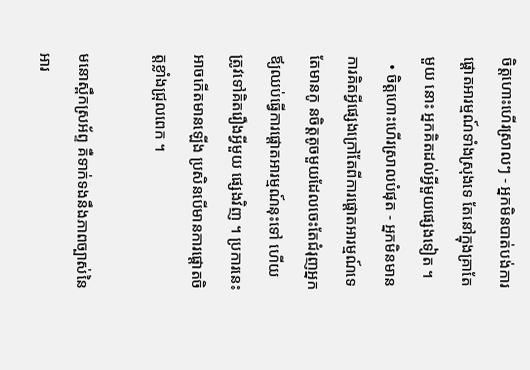ចិត្តហោះហើរស្រាលៗ - អ្នកមិនបាត់បង់ការផ្តោតអារម្មណ៍ទាំងស្រុងទេ តែនៅក្នុងគ្រាតែមួយ នោះ អ្នកគិតដល់អ្វីមួយផ្សេងទៀត ។
  • ចិត្តហោះហើរស្រាលបំផុត - អ្នកមិនមានការគិតអ្វីផ្សេងក្រៅតែពីការផ្តោតអារម្មណ៍ទេ តែមានកូ នចិត្តតូចមួយដែលចេះតែជំរុញអ្នកឪ្យឈប់ធ្វើការផ្តោតអារម្មណ៍នុះទៅ ហើយត្រូវទៅគិតរឿងអ្វីមួយ ផ្សេងវិញ ។ ប្រការនេះអាចកើតមានឡើង ប្រសិនបើមានការផ្តោតចិត្តខ្លាំងជ្រុលពេក ។

មនោស្ពឹកស្រអ័ព្ទ គឺទាក់ទងនឹងភាពច្បាស់នៃអារ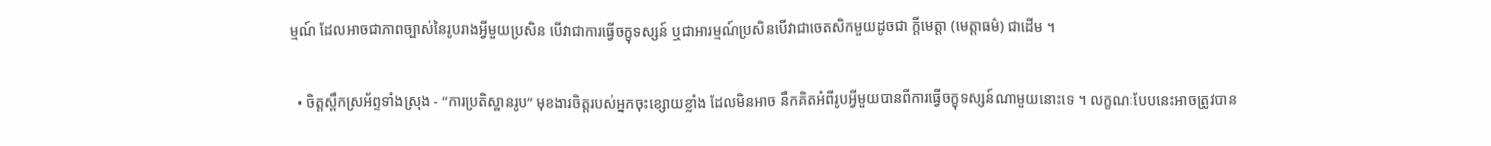ម្មណ៍ ដែលអាចជាភាពច្បាស់នៃរូបរាងអ្វីមួយប្រសិន បើវាជាការធ្វើចក្ខុទស្សន៍ ឬជាអារម្មណ៍ប្រសិនបើវាជាចេតសិកមួយដូចជា ក្តីមេត្តា (មេត្តាធម៌) ជាដើម ។

  • ចិត្តស្ពឹកស្រអ័ព្ទទាំងស្រុង - “ការប្រតិស្ឋានរូប” មុខងារចិត្តរបស់អ្នកចុះខ្សោយខ្លាំង ដែលមិនអាច នឹកគិតអំពីរូបអ្វីមួយបានពីការធ្វើចក្ខុទស្សន៍ណាមួយនោះទេ ។ លក្ខណៈបែបនេះអាចត្រូវបាន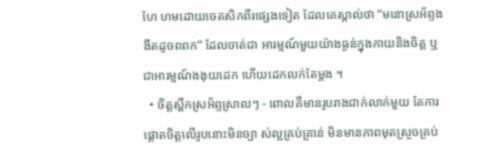ហែ ហមដោយចេតសិកពីរផ្សេងទៀត ដែលគេស្គាល់ថា “មនោស្រអ័ព្ទងងឹតដូចពពក” ដែលចាត់ជា អារម្មណ៍មួយយ៉ាងធ្ងន់ក្នុងកាយនិងចិត្ត ឬជាអារម្មណ៍ងងុយដេក ហើយដេកលក់តែម្តង ។
  • ចិត្តស្ពឹកស្រអ័ព្ទស្រាលៗ - ពោលគឺមានរូបរាងជាក់លាក់មួយ តែការផ្តោតចិត្តលើរូបនោះមិនច្បា ស់ល្អគ្រប់គ្រាន់ មិនមានភាពមុតស្រួចគ្រប់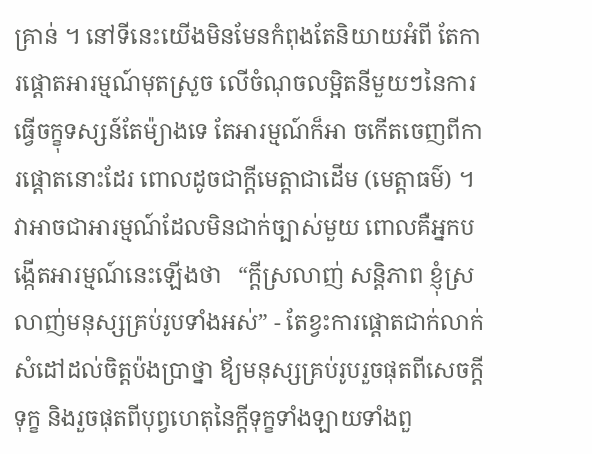គ្រាន់ ។ នៅទីនេះយើងមិនមែនកំពុងតែនិយាយអំពី តែការផ្តោតអារម្មណ៍មុតស្រួច លើចំណុចលម្អិតនីមួយៗនៃការធ្វើចក្ខុទស្សន៍តែម៉្យាងទេ តែអារម្មណ៍ក៏អា ចកើតចេញពីការផ្តោតនោះដែរ ពោលដូចជាក្តីមេត្តាជាដើម (មេត្តាធម៌) ។ វាអាចជាអារម្មណ៍ដែលមិនជាក់ច្បាស់មួយ ពោលគឺអ្នកបង្កើតអារម្មណ៍នេះឡើងថា   “ក្តីស្រលាញ់ សន្តិភាព ខ្ញុំស្រលាញ់មនុស្សគ្រប់រូបទាំងអស់” - តែខ្វះការផ្តោតជាក់លាក់ សំដៅដល់ចិត្តប៉ងប្រាថ្នា ឪ្យមនុស្សគ្រប់រូបរួចផុតពីសេចក្តីទុក្ខ និងរួចផុតពីបុព្វហេតុនៃក្តីទុក្ខទាំងឡាយទាំងពួ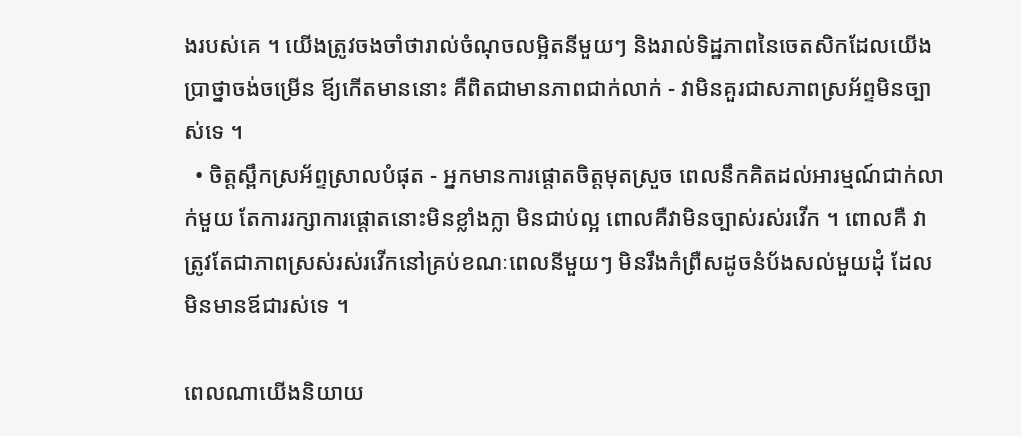ងរបស់គេ ។ យើងត្រូវចងចាំថារាល់ចំណុចលម្អិតនីមួយៗ និងរាល់ទិដ្ឋភាពនៃចេតសិកដែលយើងប្រាថ្នាចង់ចម្រើន ឪ្យកើតមាននោះ គឺពិតជាមានភាពជាក់លាក់ - វាមិនគួរជាសភាពស្រអ័ព្ទមិនច្បាស់ទេ ។
  • ចិត្តស្ពឹកស្រអ័ព្ទស្រាលបំផុត - អ្នកមានការផ្តោតចិត្តមុតស្រួច ពេលនឹកគិតដល់អារម្មណ៍ជាក់លាក់មួយ តែការរក្សាការផ្តោតនោះមិនខ្លាំងក្លា មិនជាប់ល្អ ពោលគឺវាមិនច្បាស់រស់រវើក ។ ពោលគឺ វាត្រូវតែជាភាពស្រស់រស់រវើកនៅគ្រប់ខណៈពេលនីមួយៗ មិនរឹងកំព្រឺសដូចនំប័ងសល់មួយដុំ ដែលមិនមានឪជារស់ទេ ។

ពេលណាយើងនិយាយ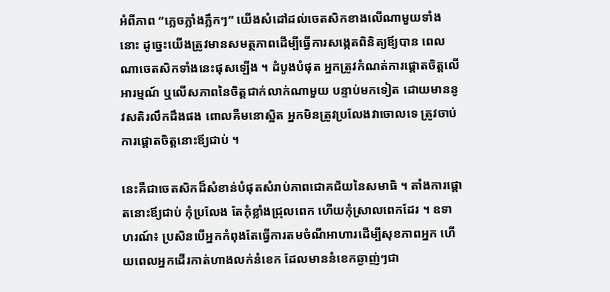អំពីភាព “ភ្លេចភ្លាំងភ្លឹកៗ” យើងសំដៅដល់ចេតសិកខាងលើណាមួយទាំងនោះ ដូច្នេះយើងត្រូវមានសមត្ថភាពដើម្បីធ្វើការសង្កេតពិនិត្យឪ្យបាន ពេលណាចេតសិកទាំងនេះផុសឡើង ។ ដំបូងបំផុត អ្នកត្រូវកំណត់ការផ្តោតចិត្តលើអារម្មណ៍ ឬលើសភាពនៃចិត្តជាក់លាក់ណាមួយ បន្ទាប់មកទៀត ដោយមាននូវសតិរលឹកដឹងផង ពោលគឺមនោស្អិត អ្នកមិនត្រូវប្រលែងវាចោលទេ ត្រូវចាប់ការផ្តោតចិត្តនោះឪ្យជាប់ ។

នេះគឺជាចេតសិកដ៏សំខាន់បំផុតសំរាប់ភាពជោគជ័យនៃសមាធិ ។ តាំងការផ្តោតនោះឪ្យជាប់ កុំប្រលែង តែកុំខ្លាំងជ្រុលពេក ហើយកុំស្រាលពេកដែរ ។ ឧទាហរណ៍៖ ប្រសិនបើអ្នកកំពុងតែធ្វើការតមចំណីអាហារដើម្បីសុខភាពអ្នក ហើយពេលអ្នកដើរកាត់ហាងលក់នំខេក ដែលមាននំខេកឆ្ងាញ់ៗជា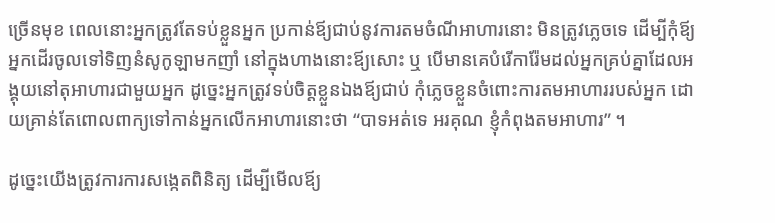ច្រើនមុខ ពេលនោះអ្នកត្រូវតែទប់ខ្លួនអ្នក ប្រកាន់ឪ្យជាប់នូវការតមចំណីអាហារនោះ មិនត្រូវភ្លេចទេ ដើម្បីកុំឪ្យអ្នកដើរចូលទៅទិញនំសូកូឡាមកញាំ នៅក្នុងហាងនោះឪ្យសោះ ឬ បើមានគេបំរើការ៉ែមដល់អ្នកគ្រប់គ្នាដែលអង្គុយនៅតុអាហារជាមួយអ្នក ដូច្នេះអ្នកត្រូវទប់ចិត្តខ្លួនឯងឪ្យជាប់ កុំភ្លេចខ្លួនចំពោះការតមអាហាររបស់អ្នក ដោយគ្រាន់តែពោលពាក្យទៅកាន់អ្នកលើកអាហារនោះថា “បាទអត់ទេ អរគុណ ខ្ញុំកំពុងតមអាហារ” ។

ដូច្នេះយើងត្រូវការការសង្កេតពិនិត្យ ដើម្បីមើលឪ្យ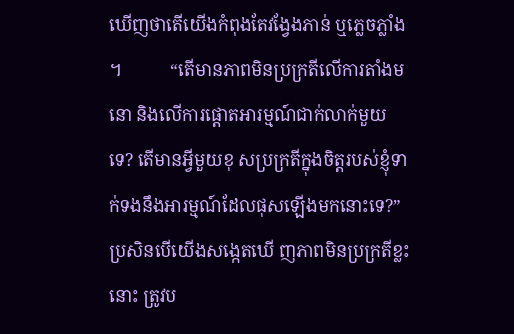ឃើញថាតើយើងកំពុងតែវង្វែងភាន់ ឬភ្លេចភ្លាំង ។           “តើមានភាពមិនប្រក្រតីលើការតាំងមនោ និងលើការផ្តោតអារម្មណ៍ជាក់លាក់មួយទេ? តើមានអ្វីមួយខុ សប្រក្រតីក្នុងចិត្តរបស់ខ្ញុំទាក់ទងនឹងអារម្មណ៍ដែលផុសឡើងមកនោះទេ?” ប្រសិនបើយើងសង្កេតឃើ ញភាពមិនប្រក្រតីខ្លះនោះ ត្រូវប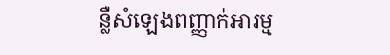ន្លឺសំឡេងពញ្ញាក់អារម្ម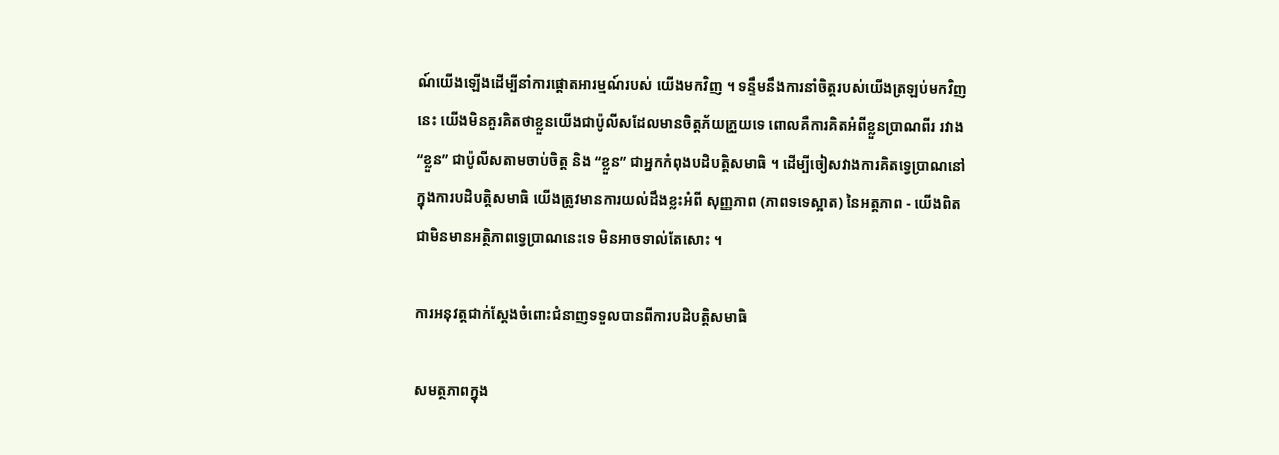ណ៍យើងឡើងដើម្បីនាំការផ្តោតអារម្មណ៍របស់ យើងមកវិញ ។ ទន្ទឹមនឹងការនាំចិត្តរបស់យើងត្រឡប់មកវិញនេះ យើងមិនគួរគិតថាខ្លួនយើងជាប៉ូលីសដែលមានចិត្តភ័យភ្រួយទេ ពោលគឺការគិតអំពីខ្លួនប្រាណពីរ រវាង “ខ្លួន” ជាប៉ូលីសតាមចាប់ចិត្ត និង “ខ្លួន” ជាអ្នកកំពុងបដិបត្តិសមាធិ ។ ដើម្បីចៀសវាងការគិតទ្វេប្រាណនៅក្នុងការបដិបត្តិសមាធិ យើងត្រូវមានការយល់ដឹងខ្លះអំពី សុញ្ញភាព (ភាពទទេស្អាត) នៃអត្តភាព - យើងពិតជាមិនមានអត្ថិភាពទ្វេប្រាណនេះទេ មិនអាចទាល់តែសោះ ។

ការអនុវត្តជាក់ស្តែងចំពោះជំនាញទទួលបានពីការបដិបត្តិសមាធិ

សមត្ថភាពក្នុង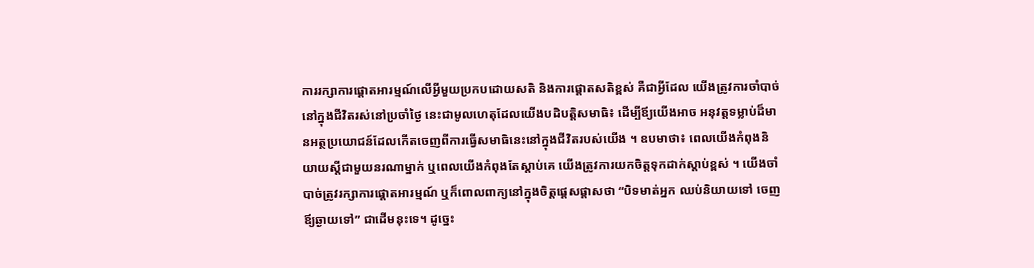ការរក្សាការផ្តោតអារម្មណ៍លើអ្វីមួយប្រកបដោយសតិ និងការផ្តោតសតិខ្ពស់ គឺជាអ្វីដែល យើងត្រូវការចាំបាច់នៅក្នុងជីវិតរស់នៅប្រចាំថ្ងៃ នេះជាមូលហេតុដែលយើងបដិបត្តិសមាធិ៖ ដើម្បីឪ្យយើងអាច អនុវត្តទម្លាប់ដ៏មានអត្ថប្រយោជន៍ដែលកើតចេញពីការធ្វើសមាធិនេះនៅក្នុងជីវិតរបស់យើង ។ ឧបមាថា៖ ពេលយើងកំពុងនិយាយស្តីជាមួយនរណាម្នាក់ ឬពេលយើងកំពុងតែស្តាប់គេ យើងត្រូវការយកចិត្តទុកដាក់ស្តាប់ខ្ពស់ ។ យើងចាំបាច់ត្រូវរក្សាការផ្តោតអារម្មណ៍ ឬក៏ពោលពាក្យនៅក្នុងចិត្តផ្តេសផ្តាសថា “បិទមាត់អ្នក ឈប់និយាយទៅ ចេញឪ្យឆ្ងាយទៅ” ជាដើមនុះទេ។ ដូច្នេះ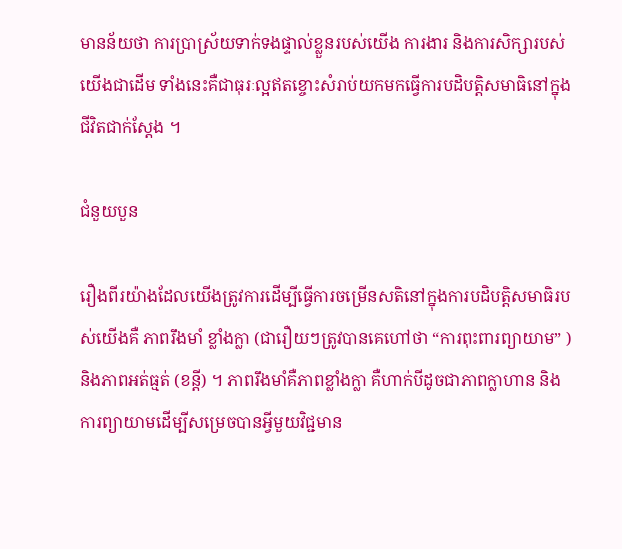មានន័យថា ការប្រាស្រ័យទាក់ទងផ្ទាល់ខ្លួនរបស់យើង ការងារ និងការសិក្សារបស់យើងជាដើម ទាំងនេះគឺជាធុរៈល្អឥតខ្ចោះសំរាប់យកមកធ្វើការបដិបត្តិសមាធិនៅក្នុងជីវិតជាក់ស្តែង ។

ជំនួយបួន

រឿងពីរយ៉ាងដែលយើងត្រូវការដើម្បីធ្វើការចម្រើនសតិនៅក្នុងការបដិបត្តិសមាធិរបស់យើងគឺ ភាពរឹងមាំ ខ្លាំងក្លា (ជារឿយៗត្រូវបានគេហៅថា “ការពុះពារព្យាយាម” ) និងភាពអត់ធ្មត់ (ខន្តី) ។ ភាពរឹងមាំគឺភាពខ្លាំងក្លា គឺហាក់បីដូចជាភាពក្លាហាន និងការព្យាយាមដើម្បីសម្រេចបានអ្វីមួយវិជ្ជមាន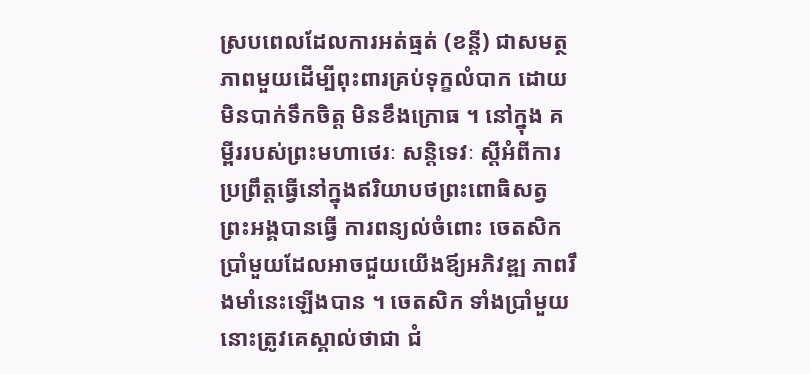ស្របពេលដែលការអត់ធ្មត់ (ខន្តី) ជាសមត្ថភាពមួយដើម្បីពុះពារគ្រប់ទុក្ខលំបាក ដោយមិនបាក់ទឹកចិត្ត មិនខឹងក្រោធ ។ នៅក្នុង គម្ពីររបស់ព្រះមហាថេរៈ សន្តិទេវៈ ស្តីអំពីការប្រព្រឹត្តធ្វើនៅក្នុងឥរិយាបថព្រះពោធិសត្វ ព្រះអង្គបានធ្វើ ការពន្យល់ចំពោះ ចេតសិកប្រាំមួយដែលអាចជួយយើងឪ្យអភិវឌ្ឍ ភាពរឹងមាំនេះឡើងបាន ។ ចេតសិក ទាំងប្រាំមួយនោះត្រូវគេស្គាល់ថាជា ជំ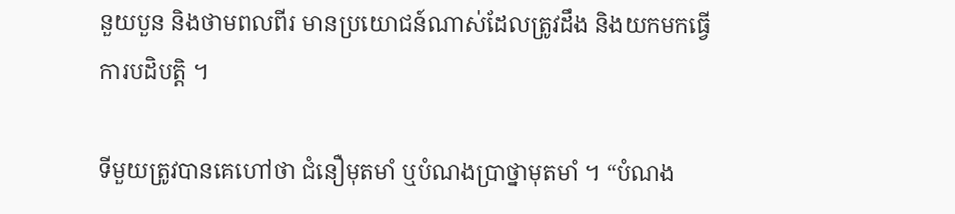នួយបួន និងថាមពលពីរ មានប្រយោជន៍ណាស់ដែលត្រូវដឹង និងយកមកធ្វើការបដិបត្តិ ។

ទីមួយត្រូវបានគេហៅថា ជំនឿមុតមាំ ឬបំណងប្រាថ្នាមុតមាំ ។ “បំណង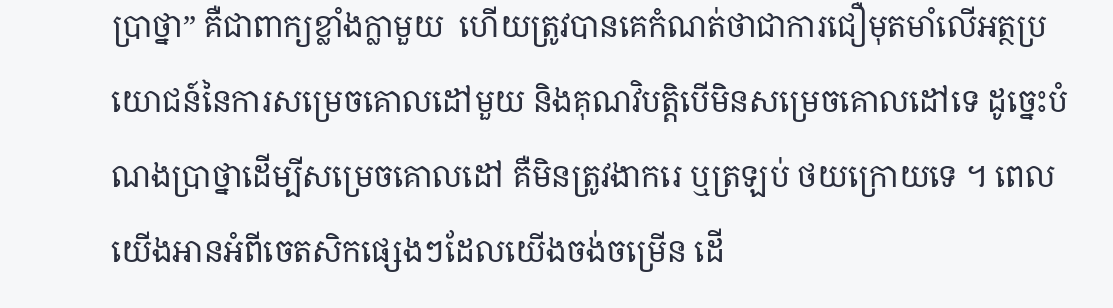ប្រាថ្នា” គឺជាពាក្យខ្លាំងក្លាមួយ  ហើយត្រូវបានគេកំណត់ថាជាការជឿមុតមាំលើអត្ថប្រយោជន៍នៃការសម្រេចគោលដៅមួយ និងគុណវិបត្តិបើមិនសម្រេចគោលដៅទេ ដូច្នេះបំណងប្រាថ្នាដើម្បីសម្រេចគោលដៅ គឺមិនត្រូវងាករេ ឬត្រឡប់ ថយក្រោយទេ ។ ពេលយើងអានអំពីចេតសិកផ្សេងៗដែលយើងចង់ចម្រើន ដើ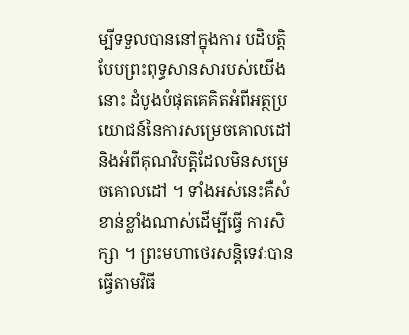ម្បីទទួលបាននៅក្នុងការ បដិបត្តិបែបព្រះពុទ្ធសានសារបស់យើងនោះ ដំបូងបំផុតគេគិតអំពីអត្ថប្រយោជន៍នៃការសម្រេចគោលដៅ និងអំពីគុណវិបត្តិដែលមិនសម្រេចគោលដៅ ។ ទាំងអស់នេះគឺសំខាន់ខ្លាំងណាស់ដើម្បីធ្វើ ការសិក្សា ។ ព្រះមហាថេរសន្តិទេវៈបានធ្វើតាមវិធី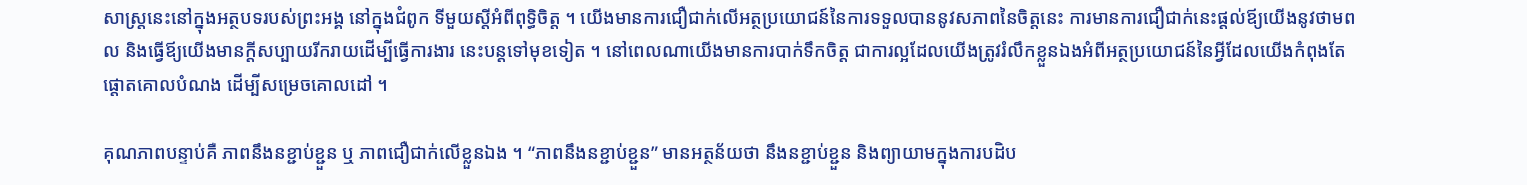សាស្រ្តនេះនៅក្នុងអត្ថបទរបស់ព្រះអង្គ នៅក្នុងជំពូក ទីមួយស្តីអំពីពុទ្ធិចិត្ត ។ យើងមានការជឿជាក់លើអត្ថប្រយោជន៍នៃការទទួលបាននូវសភាពនៃចិត្តនេះ ការមានការជឿជាក់នេះផ្តល់ឪ្យយើងនូវថាមពល និងធ្វើឪ្យយើងមានក្តីសប្បាយរីករាយដើម្បីធ្វើការងារ នេះបន្តទៅមុខទៀត ។ នៅពេលណាយើងមានការបាក់ទឹកចិត្ត ជាការល្អដែលយើងត្រូវរំលឹកខ្លួនឯងអំពីអត្ថប្រយោជន៍នៃអ្វីដែលយើងកំពុងតែផ្តោតគោលបំណង ដើម្បីសម្រេចគោលដៅ ។

គុណភាពបន្ទាប់គឺ ភាពនឹងនខ្ជាប់ខ្ជួន ឬ ភាពជឿជាក់លើខ្លួនឯង ។ “ភាពនឹងនខ្ជាប់ខ្ជួន” មានអត្ថន័យថា នឹងនខ្ជាប់ខ្ជួន និងព្យាយាមក្នុងការបដិប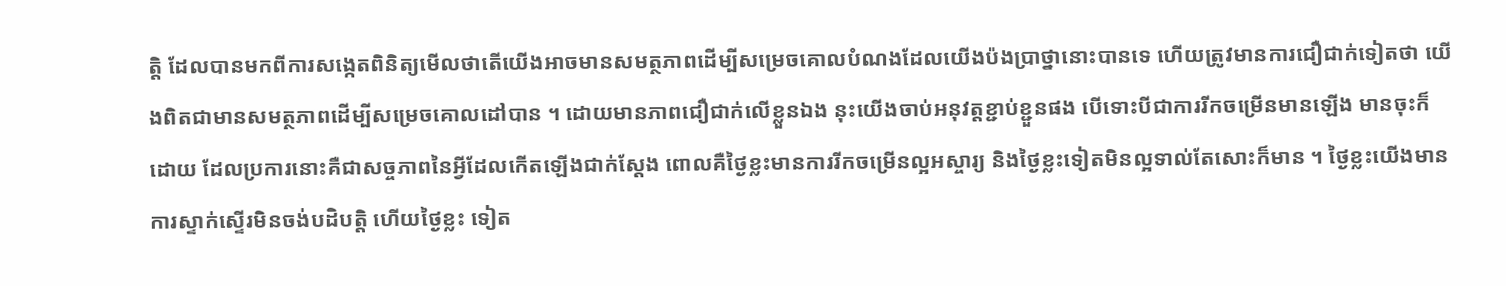ត្តិ ដែលបានមកពីការសង្កេតពិនិត្យមើលថាតើយើងអាចមានសមត្ថភាពដើម្បីសម្រេចគោលបំណងដែលយើងប៉ងប្រាថ្នានោះបានទេ ហើយត្រូវមានការជឿជាក់ទៀតថា យើងពិតជាមានសមត្ថភាពដើម្បីសម្រេចគោលដៅបាន ។ ដោយមានភាពជឿជាក់លើខ្លួនឯង នុះយើងចាប់អនុវត្តខ្ជាប់ខ្ជួនផង បើទោះបីជាការរីកចម្រើនមានឡើង មានចុះក៏ដោយ ដែលប្រការនោះគឺជាសច្ចភាពនៃអ្វីដែលកើតឡើងជាក់ស្តែង ពោលគឺថ្ងៃខ្លះមានការរីកចម្រើនល្អអស្ចារ្យ និងថ្ងៃខ្លះទៀតមិនល្អទាល់តែសោះក៏មាន ។ ថ្ងៃខ្លះយើងមានការស្ទាក់ស្ទើរមិនចង់បដិបត្តិ ហើយថ្ងៃខ្លះ ទៀត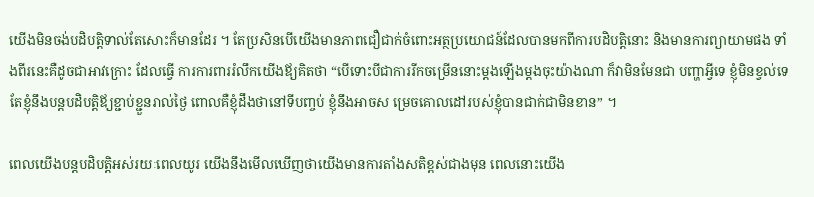យើងមិនចង់បដិបត្តិទាល់តែសោះក៏មានដែរ ។ តែប្រសិនបើយើងមានភាពជឿជាក់ចំពោះអត្ថប្រយោជន៍ដែលបានមកពីការបដិបត្តិនោះ និងមានការព្យាយាមផង ទាំងពីរនេះគឺដូចជាអាវក្រោះ ដែលធ្វើ ការការពាររំលឹកយើងឪ្យគិតថា “បើទោះបីជាការរីកចម្រើននោះម្តងឡើងម្តងចុះយ៉ាងណា ក៏វាមិនមែនជា បញ្ហាអ្វីទេ ខ្ញុំមិនខ្វល់ទេ តែខ្ញុំនឹងបន្តបដិបត្តិឪ្យខ្ជាប់ខ្ជួនរាល់ថ្ងៃ ពោលគឺខ្ញុំដឹងថានៅទីបញ្ចប់ ខ្ញុំនឹងអាចស ម្រេចគោលដៅរបស់ខ្ញុំបានជាក់ជាមិនខាន” ។

ពេលយើងបន្តបដិបត្តិអស់រយៈពេលយូរ យើងនឹងមើលឃើញថាយើងមានការតាំងសតិខ្ពស់ជាងមុន ពេលនោះយើង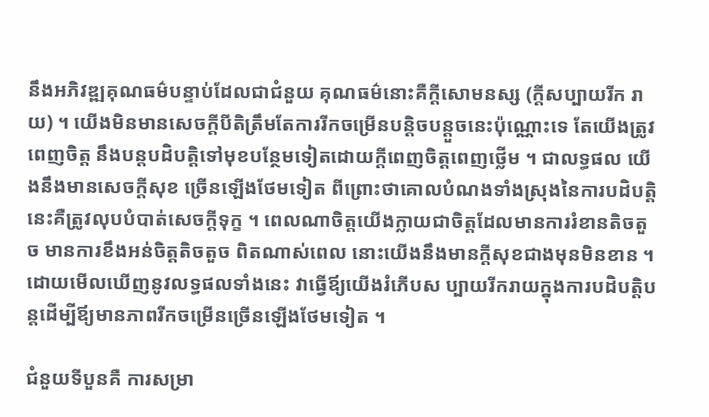នឹងអភិវឌ្ឍគុណធម៌បន្ទាប់ដែលជាជំនួយ គុណធម៌នោះគឺក្តីសោមនស្ស (ក្តីសប្បាយរីក រាយ) ។ យើងមិនមានសេចក្តីបីតិត្រឹមតែការរីកចម្រើនបន្តិចបន្តួចនេះប៉ុណ្ណោះទេ តែយើងត្រូវពេញចិត្ត នឹងបន្តបដិបត្តិទៅមុខបន្ថែមទៀតដោយក្តីពេញចិត្តពេញថ្លើម ។ ជាលទ្ធផល យើងនឹងមានសេចក្តីសុខ ច្រើនឡើងថែមទៀត ពីព្រោះថាគោលបំណងទាំងស្រុងនៃការបដិបត្តិនេះគឺត្រូវលុបបំបាត់សេចក្តីទុក្ខ ។ ពេលណាចិត្តយើងក្លាយជាចិត្តដែលមានការរំខានតិចតួច មានការខឹងអន់ចិត្តតិចតួច ពិតណាស់ពេល នោះយើងនឹងមានក្តីសុខជាងមុនមិនខាន ។ ដោយមើលឃើញនូវលទ្ធផលទាំងនេះ វាធ្វើឪ្យយើងរំភើបស ប្បាយរីករាយក្នុងការបដិបត្តិបន្តដើម្បីឪ្យមានភាពរីកចម្រើនច្រើនឡើងថែមទៀត ។

ជំនួយទីបួនគឺ ការសម្រា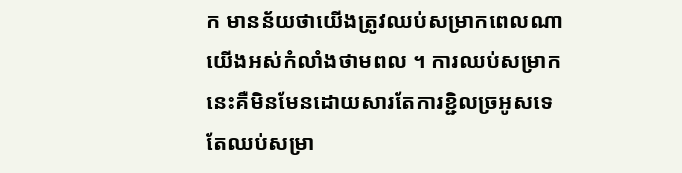ក មានន័យថាយើងត្រូវឈប់សម្រាកពេលណាយើងអស់កំលាំងថាមពល ។ ការឈប់សម្រាកនេះគឺមិនមែនដោយសារតែការខ្ជិលច្រអូសទេ តែឈប់សម្រា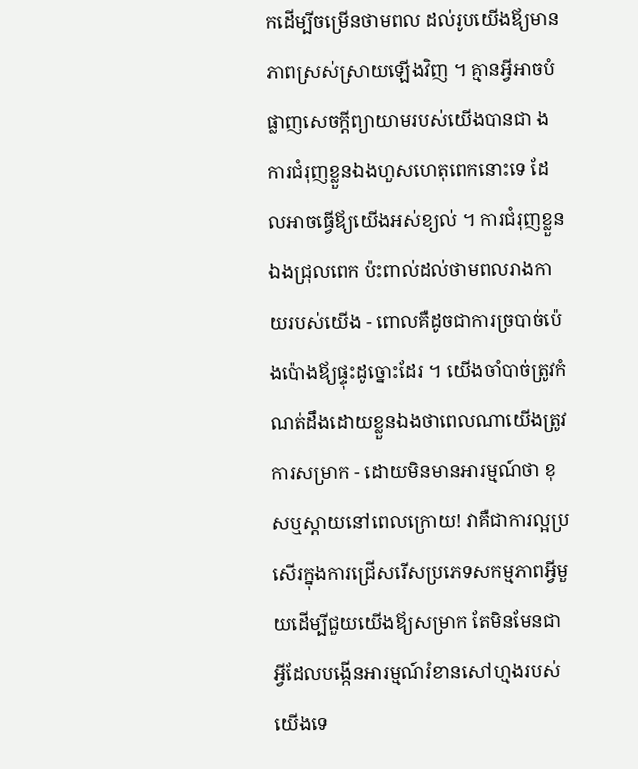កដើម្បីចម្រើនថាមពល ដល់រូបយើងឪ្យមានភាពស្រស់ស្រាយឡើងវិញ ។ គ្មានអ្វីអាចបំផ្លាញសេចក្តីព្យាយាមរបស់យើងបានជា ងការជំរុញខ្លួនឯងហួសហេតុពេកនោះទេ ដែលអាចធ្វើឪ្យយើងអស់ខ្យល់ ។ ការជំរុញខ្លួនឯងជ្រុលពេក ប៉ះពាល់ដល់ថាមពលរាងកាយរបស់យើង - ពោលគឺដូចជាការច្របាច់ប៉េងប៉ោងឪ្យផ្ទុះដូច្នោះដែរ ។ យើងចាំបាច់ត្រូវកំណត់ដឹងដោយខ្លួនឯងថាពេលណាយើងត្រូវការសម្រាក - ដោយមិនមានអារម្មណ៍ថា ខុសឬស្តាយនៅពេលក្រោយ! វាគឺជាការល្អប្រសើរក្នុងការជ្រើសរើសប្រភេទសកម្មភាពអ្វីមួយដើម្បីជួយយើងឪ្យសម្រាក តែមិនមែនជាអ្វីដែលបង្កើនអារម្មណ៍រំខានសៅហ្មងរបស់យើងទេ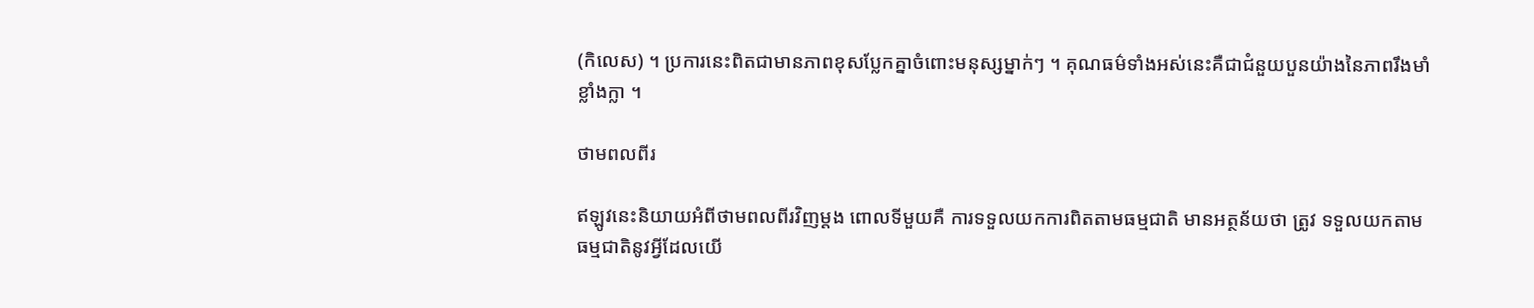(កិលេស) ។ ប្រការនេះពិតជាមានភាពខុសប្លែកគ្នាចំពោះមនុស្សម្នាក់ៗ ។ គុណធម៌ទាំងអស់នេះគឺជាជំនួយបួនយ៉ាងនៃភាពរឹងមាំខ្លាំងក្លា ។

ថាមពលពីរ

ឥឡូវនេះនិយាយអំពីថាមពលពីរវិញម្តង ពោលទីមួយគឺ ការទទួលយកការពិតតាមធម្មជាតិ មានអត្ថន័យថា ត្រូវ ទទួលយកតាមធម្មជាតិនូវអ្វីដែលយើ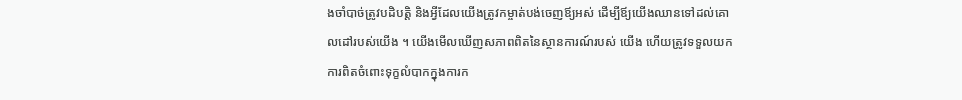ងចាំបាច់ត្រូវបដិបត្តិ និងអ្វីដែលយើងត្រូវកម្ចាត់បង់ចេញឪ្យអស់ ដើម្បីឪ្យយើងឈានទៅដល់គោលដៅរបស់យើង ។ យើងមើលឃើញសភាពពិតនៃស្ថានការណ៍របស់ យើង ហើយត្រូវទទួលយកការពិតចំពោះទុក្ខលំបាកក្នុងការក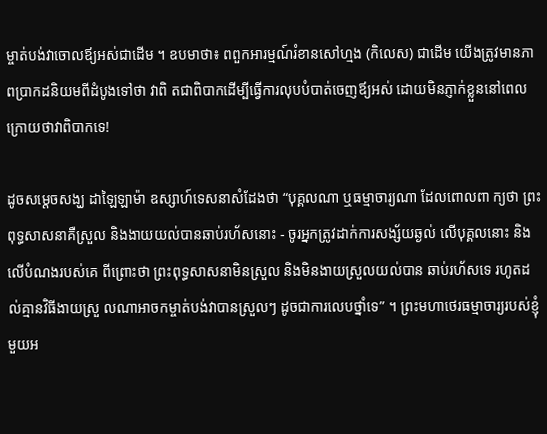ម្ចាត់បង់វាចោលឪ្យអស់ជាដើម ។ ឧបមាថា៖ ពពួកអារម្មណ៍រំខានសៅហ្មង (កិលេស) ជាដើម យើងត្រូវមានភាពប្រាកដនិយមពីដំបូងទៅថា វាពិ តជាពិបាកដើម្បីធ្វើការលុបបំបាត់ចេញឪ្យអស់ ដោយមិនភ្ញាក់ខ្លួននៅពេលក្រោយថាវាពិបាកទេ!

ដូចសម្តេចសង្ឃ ដាឡៃឡាម៉ា ឧស្សាហ៍ទេសនាសំដែងថា “បុគ្គលណា ឬធម្មាចារ្យណា ដែលពោលពា ក្យថា ព្រះពុទ្ធសាសនាគឺស្រួល និងងាយយល់បានឆាប់រហ័សនោះ - ចូរអ្នកត្រូវដាក់ការសង្ស័យឆ្ងល់ លើបុគ្គលនោះ និងលើបំណងរបស់គេ ពីព្រោះថា ព្រះពុទ្ធសាសនាមិនស្រួល និងមិនងាយស្រួលយល់បាន ឆាប់រហ័សទេ រហូតដល់គ្មានវិធីងាយស្រួ លណាអាចកម្ចាត់បង់វាបានស្រួលៗ ដូចជាការលេបថ្នាំទេ” ។ ព្រះមហាថេរធម្មាចារ្យរបស់ខ្ញុំមួយអ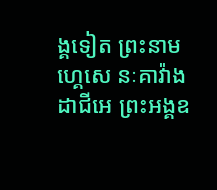ង្គទៀត ព្រះនាម ហ្គេសេ នៈគាវ៉ាង ដាជីអេ ព្រះអង្គឧ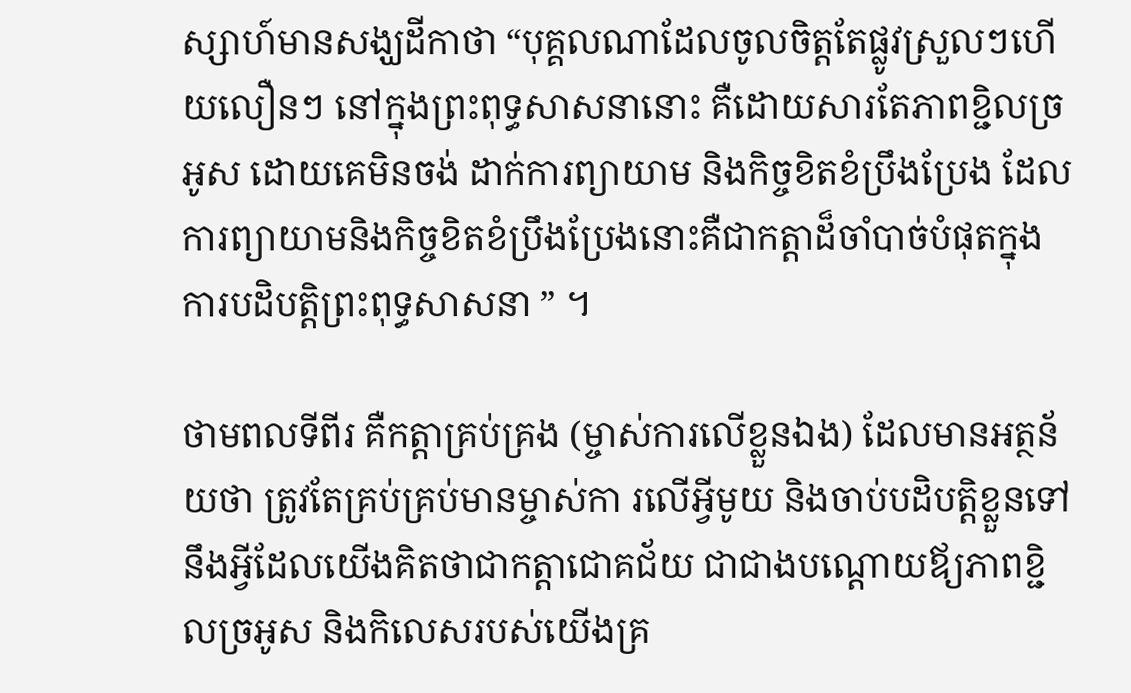ស្សាហ៍មានសង្ឃដីកាថា “បុគ្គលណាដែលចូលចិត្តតែផ្លូវស្រួលៗហើយលឿនៗ នៅក្នុងព្រះពុទ្ធសាសនានោះ គឺដោយសារតែភាពខ្ជិលច្រអូស ដោយគេមិនចង់ ដាក់ការព្យាយាម និងកិច្ចខិតខំប្រឹងប្រែង ដែលការព្យាយាមនិងកិច្ចខិតខំប្រឹងប្រែងនោះគឺជាកត្តាដ៏ចាំបាច់បំផុតក្នុងការបដិបត្តិព្រះពុទ្ធសាសនា ” ។

ថាមពលទីពីរ គឺកត្តាគ្រប់គ្រង (ម្ចាស់ការលើខ្លួនឯង) ដែលមានអត្ថន័យថា ត្រូវតែគ្រប់គ្រប់មានម្ចាស់កា រលើអ្វីមូយ និងចាប់បដិបត្តិខ្លួនទៅនឹងអ្វីដែលយើងគិតថាជាកត្តាជោគជ័យ ជាជាងបណ្តោយឪ្យភាពខ្ជិលច្រអូស និងកិលេសរបស់យើងគ្រ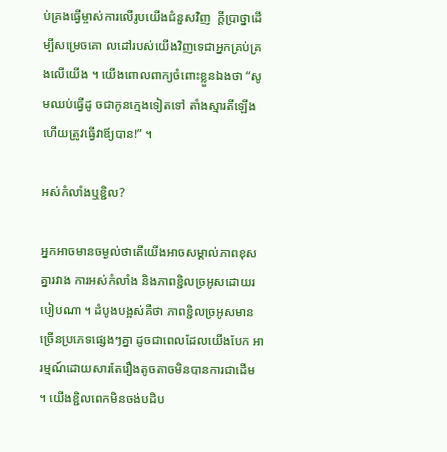ប់គ្រងធ្វើម្ចាស់ការលើរូបយើងជំនួសវិញ  ក្តីប្រាថ្នាដើម្បីសម្រេចគោ លដៅរបស់យើងវិញទេជាអ្នកគ្រប់គ្រងលើយើង ។ យើងពោលពាក្យចំពោះខ្លួនឯងថា “សូមឈប់ធ្វើដូ ចជាកូនក្មេងទៀតទៅ តាំងស្មារតីឡើង ហើយត្រូវធ្វើវាឪ្យបាន!” ។

អស់កំលាំងឬខ្ជិល?

អ្នកអាចមានចម្ងល់ថាតើយើងអាចសម្គាល់ភាពខុសគ្នារវាង ការអស់កំលាំង និងភាពខ្ជិលច្រអូសដោយរ បៀបណា ។ ដំបូងបង្អស់គឺថា ភាពខ្ជិលច្រអូសមានច្រើនប្រភេទផ្សេងៗគ្នា ដូចជាពេលដែលយើងបែក អារម្មណ៍ដោយសារតែរឿងតូចតាចមិនបានការជាដើម ។ យើងខ្ជិលពេកមិនចង់បដិប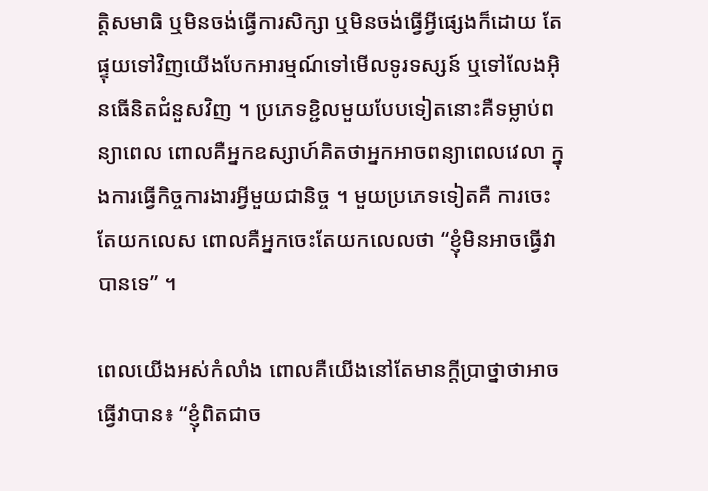ត្តិសមាធិ ឬមិនចង់ធ្វើការសិក្សា ឬមិនចង់ធ្វើអ្វីផ្សេងក៏ដោយ តែផ្ទុយទៅវិញយើងបែកអារម្មណ៍ទៅមើលទូរទស្សន៍ ឬទៅលែងអុិនធើនិតជំនួសវិញ ។ ប្រភេទខ្ជិលមួយបែបទៀតនោះគឺទម្លាប់ពន្យាពេល ពោលគឺអ្នកឧស្សាហ៍គិតថាអ្នកអាចពន្យាពេលវេលា ក្នុងការធ្វើកិច្ចការងារអ្វីមួយជានិច្ច ។ មួយប្រភេទទៀតគឺ ការចេះតែយកលេស ពោលគឺអ្នកចេះតែយកលេលថា “ខ្ញុំមិនអាចធ្វើវាបានទេ” ។

ពេលយើងអស់កំលាំង ពោលគឺយើងនៅតែមានក្តីប្រាថ្នាថាអាចធ្វើវាបាន៖ “ខ្ញុំពិតជាច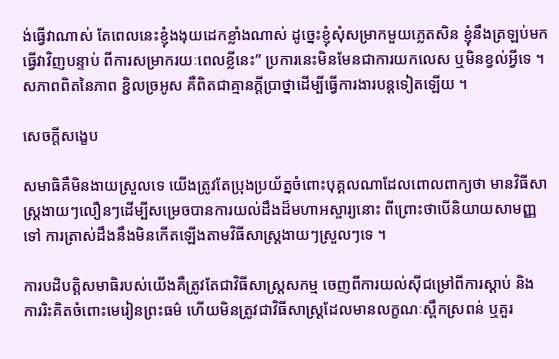ង់ធ្វើវាណាស់ តែពេលនេះខ្ញុំងងុយដេកខ្លាំងណាស់ ដូច្នេះខ្ញុំសុំសម្រាកមួយភ្លេតសិន ខ្ញុំនឹងត្រឡប់មកធ្វើវាវិញបន្ទាប់ ពីការសម្រាករយៈពេលខ្លីនេះ” ប្រការនេះមិនមែនជាការយកលេស ឬមិនខ្វល់អ្វីទេ ។ សភាពពិតនៃភាព ខ្ជិលច្រអូស គឺពិតជាគ្មានក្តីប្រាថ្នាដើម្បីធ្វើការងារបន្តទៀតឡើយ ។

សេចក្តីសង្ខេប

សមាធិគឺមិនងាយស្រួលទេ យើងត្រូវតែប្រុងប្រយ័ត្នចំពោះបុគ្គលណាដែលពោលពាក្យថា មានវិធីសា ស្ត្រងាយៗលឿនៗដើម្បីសម្រេចបានការយល់ដឹងដ៏មហាអស្ចារ្យនោះ ពីព្រោះថាបើនិយាយសាមញ្ញ ទៅ ការត្រាស់ដឹងនឹងមិនកើតឡើងតាមវិធីសាស្រ្តងាយៗស្រួលៗទេ ។

ការបដិបត្តិសមាធិរបស់យើងគឺត្រូវតែជាវិធីសាស្រ្តសកម្ម ចេញពីការយល់សុីជម្រៅពីការស្តាប់ និង ការរិះគិតចំពោះមេរៀនព្រះធម៌ ហើយមិនត្រូវជាវិធីសាស្រ្តដែលមានលក្ខណៈស្ពឹកស្រពន់ ឬគួរ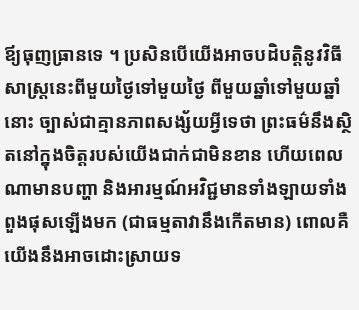ឪ្យធុញធ្រានទេ ។ ប្រសិនបើយើងអាចបដិបត្តិនូវវិធីសាស្រ្តនេះពីមួយថ្ងៃទៅមួយថ្ងៃ ពីមួយឆ្នាំទៅមួយឆ្នាំនោះ ច្បាស់ជាគ្មានភាពសង្ស័យអ្វីទេថា ព្រះធម៌នឹងស្ថិតនៅក្នុងចិត្តរបស់យើងជាក់ជាមិនខាន ហើយពេលណាមានបញ្ហា និងអារម្មណ៍អវិជ្ជមានទាំងឡាយទាំងពួងផុសឡើងមក (ជាធម្មតាវានឹងកើតមាន) ពោលគឺយើងនឹងអាចដោះស្រាយទ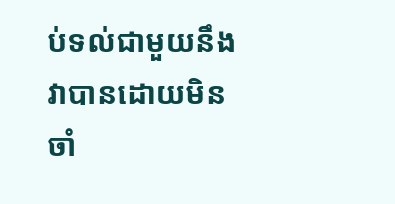ប់ទល់ជាមួយនឹងវាបានដោយមិនចាំ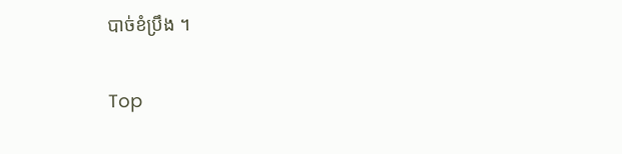បាច់ខំប្រឹង ។

Top